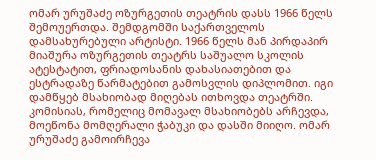ომარ ურუშაძე ოზურგეთის თეატრის დასს 1966 წელს შემოუერთდა. შემდგომში საქართველოს დამსახურებული არტისტი. 1966 წელს მან პირდაპირ მიაშურა ოზურგეთის თეატრს საშუალო სკოლის ატესტატით, ფრიადოსანის დახასიათებით და ესტრადაზე წარმატებით გამოსვლის დიპლომით. იგი დამწყებ მსახიობად მიღებას ითხოვდა თეატრში. კომისიას, რომელიც მომავალ მსახიობებს არჩევდა, მოეწონა მომღერალი ჭაბუკი და დასში მიიღო. ომარ ურუშაძე გამოირჩევა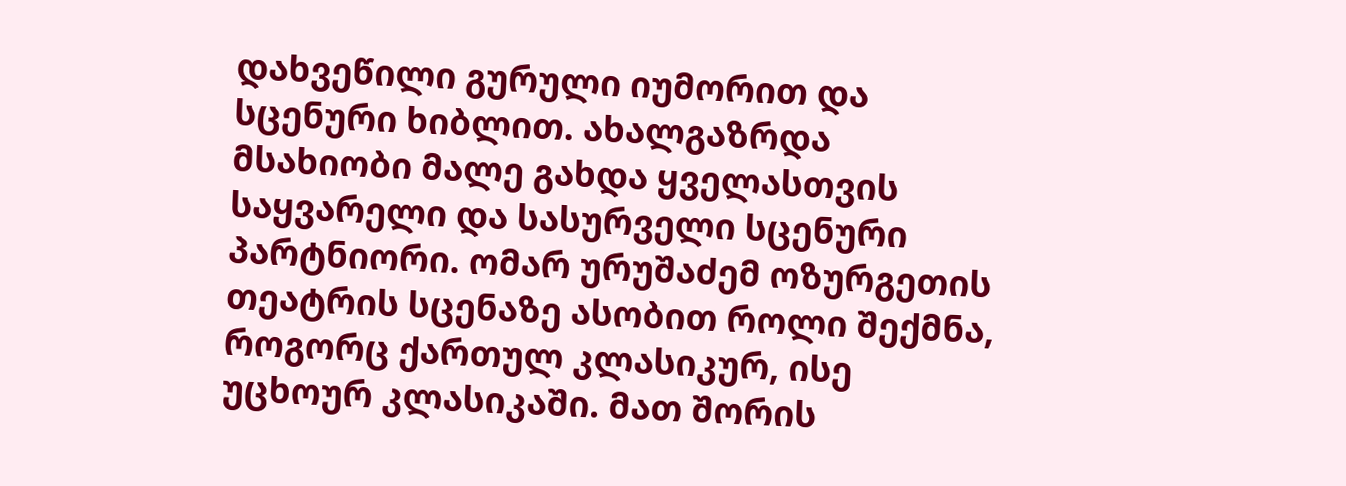დახვეწილი გურული იუმორით და სცენური ხიბლით. ახალგაზრდა მსახიობი მალე გახდა ყველასთვის საყვარელი და სასურველი სცენური პარტნიორი. ომარ ურუშაძემ ოზურგეთის თეატრის სცენაზე ასობით როლი შექმნა, როგორც ქართულ კლასიკურ, ისე უცხოურ კლასიკაში. მათ შორის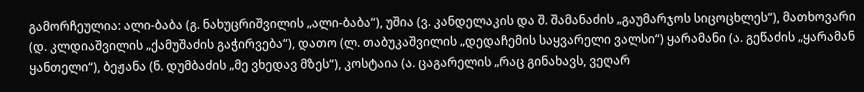გამორჩეულია: ალი-ბაბა (გ. ნახუცრიშვილის „ალი-ბაბა“), უშია (ვ. კანდელაკის და შ. შამანაძის „გაუმარჯოს სიცოცხლეს“), მათხოვარი (დ. კლდიაშვილის „ქამუშაძის გაჭირვება“), დათო (ლ. თაბუკაშვილის „დედაჩემის საყვარელი ვალსი“) ყარამანი (ა. გეწაძის „ყარამან ყანთელი“), ბეჟანა (ნ. დუმბაძის „მე ვხედავ მზეს“), კოსტაია (ა. ცაგარელის „რაც გინახავს, ვეღარ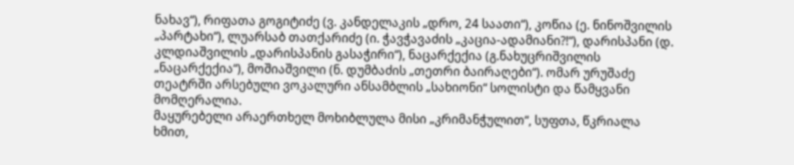ნახავ“), რიფათა გოგიტიძე (ვ. კანდელაკის „დრო, 24 საათი“), კოწია (ე. ნინოშვილის „პარტახი“), ლუარსაბ თათქარიძე (ი. ჭავჭავაძის „კაცია-ადამიანი?!“), დარისპანი (დ. კლდიაშვილის „დარისპანის გასაჭირი“), ნაცარქექია (გ.ნახუცრიშვილის „ნაცარქექია“), მოშიაშვილი (ნ. დუმბაძის „თეთრი ბაირაღები“). ომარ ურუშაძე თეატრში არსებული ვოკალური ანსამბლის „სახიონი“ სოლისტი და წამყვანი მომღერალია.
მაყურებელი არაერთხელ მოხიბლულა მისი „კრიმანჭულით“, სუფთა, წკრიალა ხმით,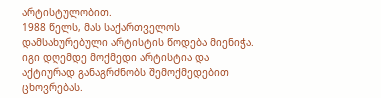არტისტულობით.
1988 წელს, მას საქართველოს დამსახურებული არტისტის წოდება მიენიჭა. იგი დღემდე მოქმედი არტისტია და აქტიურად განაგრძნობს შემოქმედებით ცხოვრებას.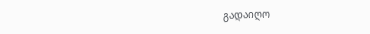გადაიღო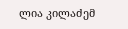ლია კილაძემ